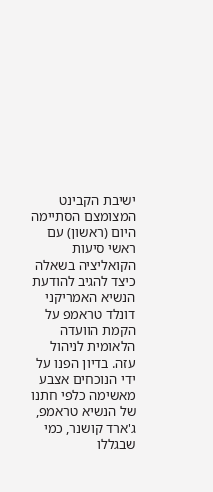ישיבת הקבינט המצומצם הסתיימה היום (ראשון) עם ראשי סיעות הקואליציה בשאלה כיצד להגיב להודעת הנשיא האמריקני דונלד טראמפ על הקמת הוועדה הלאומית לניהול עזה. בדיון הפנו על ידי הנוכחים אצבע מאשימה כלפי חתנו של הנשיא טראמפ, ג'ארד קושנר, כמי שבגללו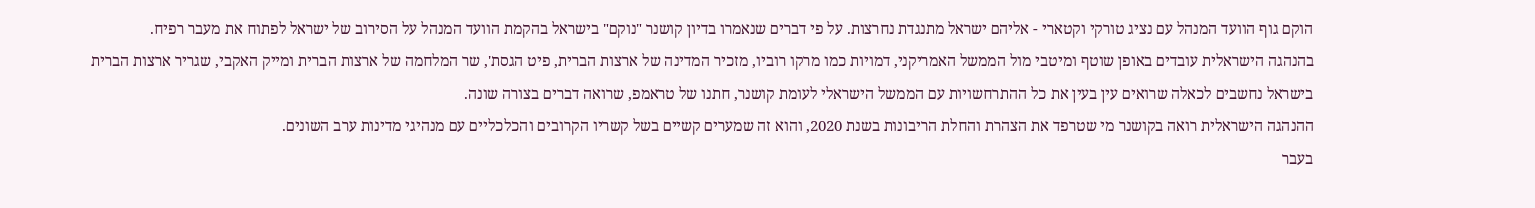הוקם גוף הוועד המנהל עם נציג טורקי וקטארי - אליהם ישראל מתנגדת נחרצות. על פי דברים שנאמרו בדיון קושנר "נוקם" בישראל בהקמת הוועד המנהל על הסירוב של ישראל לפתוח את מעבר רפיח.
בהנהגה הישראלית עובדים באופן שוטף ומיטבי מול הממשל האמריקני, דמויות כמו מרקו רוביו, מזכיר המדינה של ארצות הברית, פיט הגסת', שר המלחמה של ארצות הברית ומייק האקבי, שגריר ארצות הברית בישראל נחשבים לכאלה שרואים עין בעין את כל ההתרחשויות עם הממשל הישראלי לעומת קושנר, חתנו של טראמפ, שרואה דברים בצורה שונה.
ההנהגה הישראלית רואה בקושנר מי שטרפד את הצהרת והחלת הריבונות בשנת 2020, והוא זה שמערים קשיים בשל קשריו הקרובים והכלכליים עם מנהיגי מדינות ערב השונים.
בעבר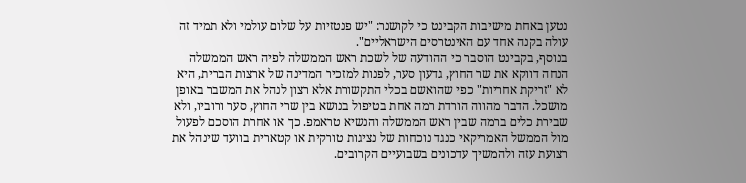נטען באחת מישיבות הקבינט כי לקושנר: "יש פנטזיות על שלום עולמי ולא תמיד זה עולה בקנה אחד עם האינטרסים הישראליים".
בנוסף, בקבינט הוסבר כי ההודעה של לשכת ראש הממשלה לפיה ראש הממשלה הנחה דווקא את שר החוץ, גדעון סער, לפנות למזכיר המדינה של ארצות הברית, היא לא "זריקת אחריות" כפי שהואשם בכלי התקשורת אלא רצון לנהל את המשבר באופן מושכל. הדבר מהווה הורדת רמה אחת בטיפול בנושא בין שרי החוץ, סער ורוביו, ולא שבירת כלים ברמה שבין ראש הממשלה והנשיא טראמפ. כך או אחרת הוסכם לפעול מול הממשל האמריקאי כנגד נוכחות של נציגות טורקית או קטארית בוועד שינהל את רצועת עזה ולהמשיך עדכונים בשבועיים הקרובים.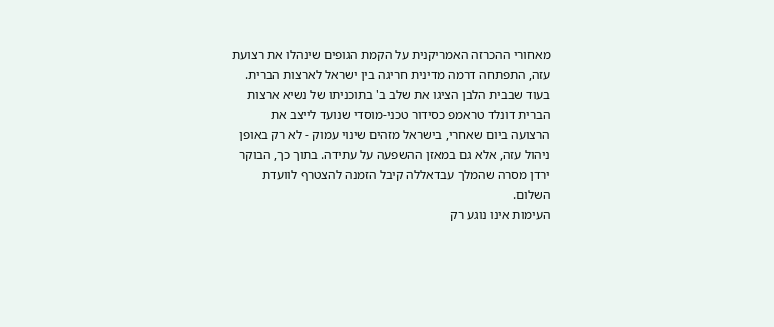מאחורי ההכרזה האמריקנית על הקמת הגופים שינהלו את רצועת עזה, התפתחה דרמה מדינית חריגה בין ישראל לארצות הברית. בעוד שבבית הלבן הציגו את שלב ב' בתוכניתו של נשיא ארצות הברית דונלד טראמפ כסידור טכני-מוסדי שנועד לייצב את הרצועה ביום שאחרי, בישראל מזהים שינוי עמוק - לא רק באופן ניהול עזה, אלא גם במאזן ההשפעה על עתידה. בתוך כך, הבוקר ירדן מסרה שהמלך עבדאללה קיבל הזמנה להצטרף לוועדת השלום.
העימות אינו נוגע רק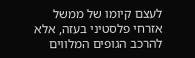לעצם קיומו של ממשל אזרחי פלסטיני בעזה, אלא להרכב הגופים המלווים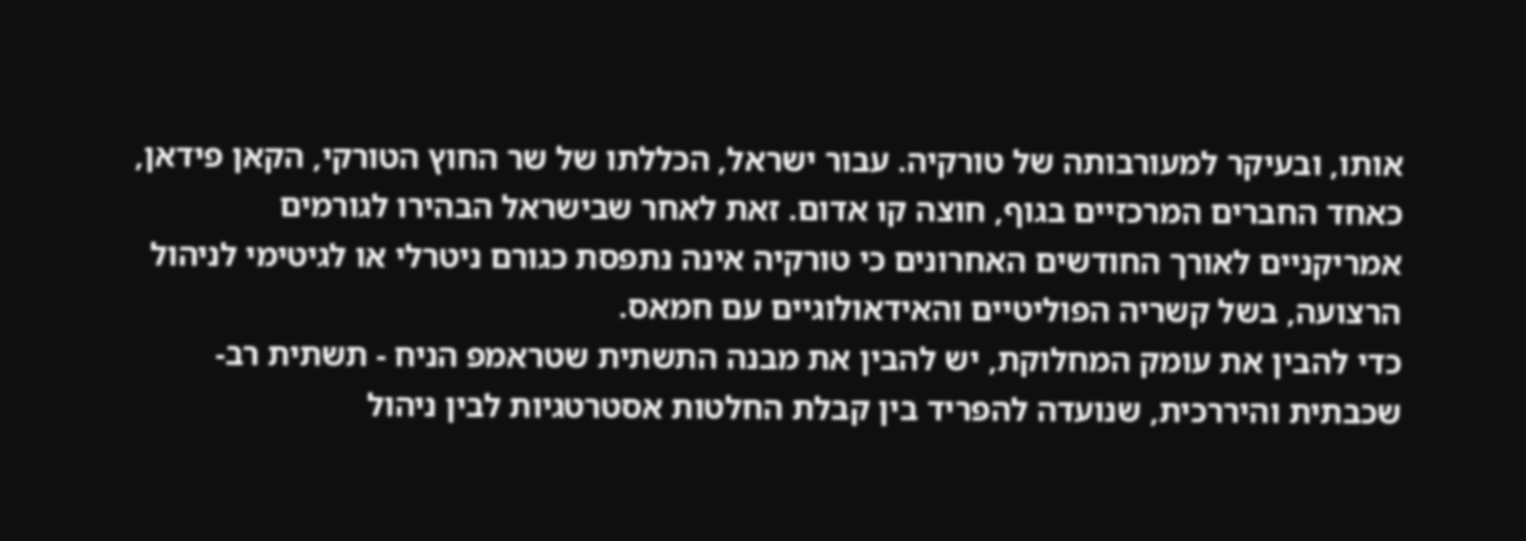אותו, ובעיקר למעורבותה של טורקיה. עבור ישראל, הכללתו של שר החוץ הטורקי, הקאן פידאן, כאחד החברים המרכזיים בגוף, חוצה קו אדום. זאת לאחר שבישראל הבהירו לגורמים אמריקניים לאורך החודשים האחרונים כי טורקיה אינה נתפסת כגורם ניטרלי או לגיטימי לניהול הרצועה, בשל קשריה הפוליטיים והאידאולוגיים עם חמאס.
כדי להבין את עומק המחלוקת, יש להבין את מבנה התשתית שטראמפ הניח - תשתית רב-שכבתית והיררכית, שנועדה להפריד בין קבלת החלטות אסטרטגיות לבין ניהול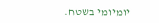יומיומי בשטח.